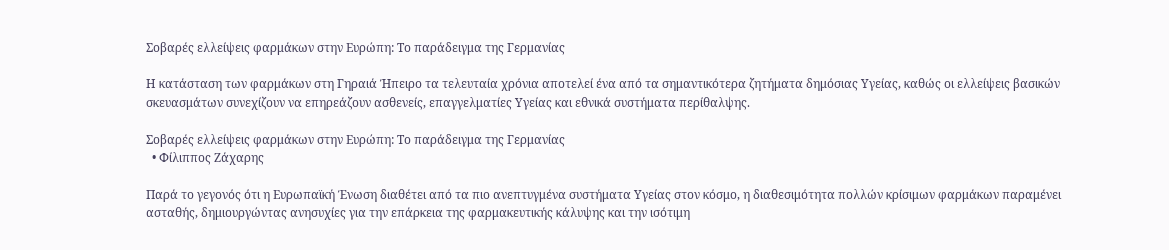Σοβαρές ελλείψεις φαρμάκων στην Ευρώπη: Το παράδειγμα της Γερμανίας

Η κατάσταση των φαρμάκων στη Γηραιά Ήπειρο τα τελευταία χρόνια αποτελεί ένα από τα σημαντικότερα ζητήματα δημόσιας Υγείας, καθώς οι ελλείψεις βασικών σκευασμάτων συνεχίζουν να επηρεάζουν ασθενείς, επαγγελματίες Υγείας και εθνικά συστήματα περίθαλψης.

Σοβαρές ελλείψεις φαρμάκων στην Ευρώπη: Το παράδειγμα της Γερμανίας
  • Φίλιππος Ζάχαρης

Παρά το γεγονός ότι η Ευρωπαϊκή Ένωση διαθέτει από τα πιο ανεπτυγμένα συστήματα Υγείας στον κόσμο, η διαθεσιμότητα πολλών κρίσιμων φαρμάκων παραμένει ασταθής, δημιουργώντας ανησυχίες για την επάρκεια της φαρμακευτικής κάλυψης και την ισότιμη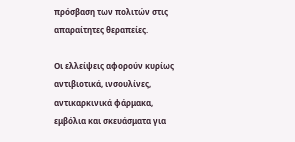πρόσβαση των πολιτών στις απαραίτητες θεραπείες.

Οι ελλείψεις αφορούν κυρίως αντιβιοτικά, ινσουλίνες, αντικαρκινικά φάρμακα, εμβόλια και σκευάσματα για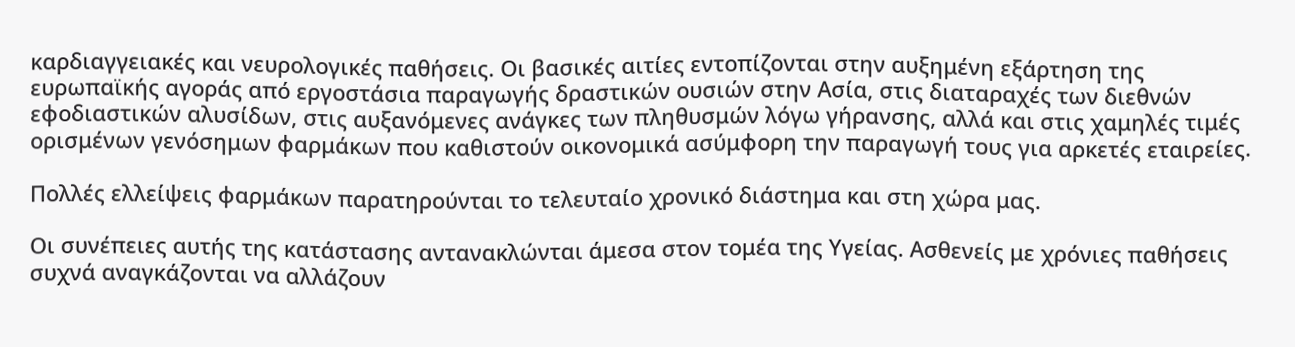καρδιαγγειακές και νευρολογικές παθήσεις. Οι βασικές αιτίες εντοπίζονται στην αυξημένη εξάρτηση της ευρωπαϊκής αγοράς από εργοστάσια παραγωγής δραστικών ουσιών στην Ασία, στις διαταραχές των διεθνών εφοδιαστικών αλυσίδων, στις αυξανόμενες ανάγκες των πληθυσμών λόγω γήρανσης, αλλά και στις χαμηλές τιμές ορισμένων γενόσημων φαρμάκων που καθιστούν οικονομικά ασύμφορη την παραγωγή τους για αρκετές εταιρείες.

Πολλές ελλείψεις φαρμάκων παρατηρούνται το τελευταίο χρονικό διάστημα και στη χώρα μας.

Οι συνέπειες αυτής της κατάστασης αντανακλώνται άμεσα στον τομέα της Υγείας. Ασθενείς με χρόνιες παθήσεις συχνά αναγκάζονται να αλλάζουν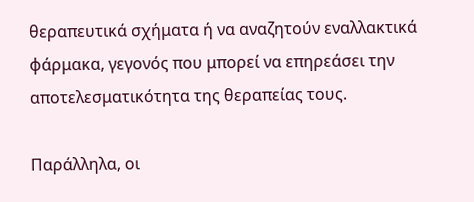θεραπευτικά σχήματα ή να αναζητούν εναλλακτικά φάρμακα, γεγονός που μπορεί να επηρεάσει την αποτελεσματικότητα της θεραπείας τους.

Παράλληλα, οι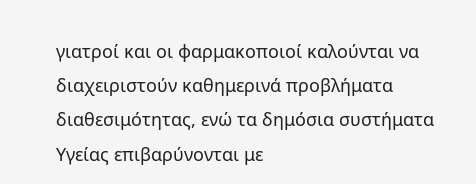γιατροί και οι φαρμακοποιοί καλούνται να διαχειριστούν καθημερινά προβλήματα διαθεσιμότητας, ενώ τα δημόσια συστήματα Υγείας επιβαρύνονται με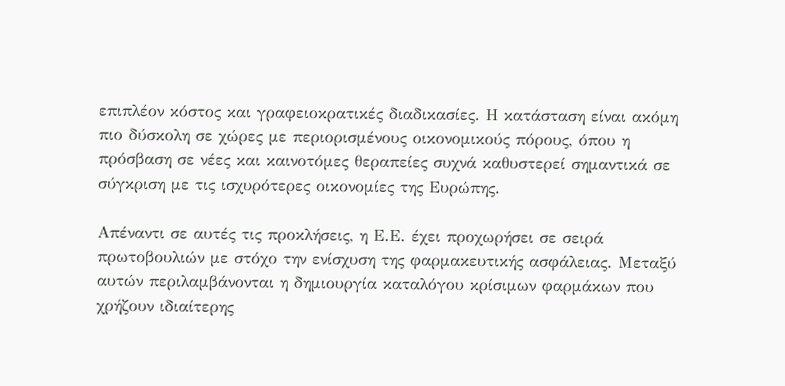επιπλέον κόστος και γραφειοκρατικές διαδικασίες. Η κατάσταση είναι ακόμη πιο δύσκολη σε χώρες με περιορισμένους οικονομικούς πόρους, όπου η πρόσβαση σε νέες και καινοτόμες θεραπείες συχνά καθυστερεί σημαντικά σε σύγκριση με τις ισχυρότερες οικονομίες της Ευρώπης.

Απέναντι σε αυτές τις προκλήσεις, η Ε.Ε. έχει προχωρήσει σε σειρά πρωτοβουλιών με στόχο την ενίσχυση της φαρμακευτικής ασφάλειας. Μεταξύ αυτών περιλαμβάνονται η δημιουργία καταλόγου κρίσιμων φαρμάκων που χρήζουν ιδιαίτερης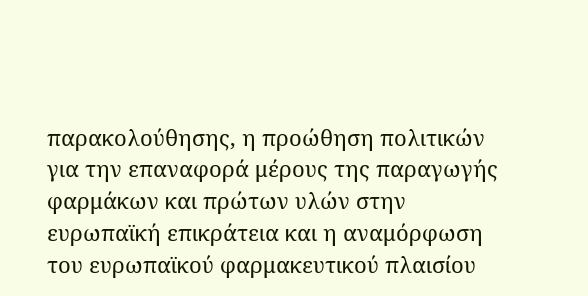παρακολούθησης, η προώθηση πολιτικών για την επαναφορά μέρους της παραγωγής φαρμάκων και πρώτων υλών στην ευρωπαϊκή επικράτεια και η αναμόρφωση του ευρωπαϊκού φαρμακευτικού πλαισίου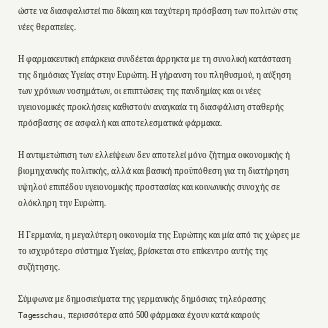ώστε να διασφαλιστεί πιο δίκαιη και ταχύτερη πρόσβαση των πολιτών στις νέες θεραπείες.

Η φαρμακευτική επάρκεια συνδέεται άρρηκτα με τη συνολική κατάσταση της δημόσιας Υγείας στην Ευρώπη. Η γήρανση του πληθυσμού, η αύξηση των χρόνιων νοσημάτων, οι επιπτώσεις της πανδημίας και οι νέες υγειονομικές προκλήσεις καθιστούν αναγκαία τη διασφάλιση σταθερής πρόσβασης σε ασφαλή και αποτελεσματικά φάρμακα.

Η αντιμετώπιση των ελλείψεων δεν αποτελεί μόνο ζήτημα οικονομικής ή βιομηχανικής πολιτικής, αλλά και βασική προϋπόθεση για τη διατήρηση υψηλού επιπέδου υγειονομικής προστασίας και κοινωνικής συνοχής σε ολόκληρη την Ευρώπη.

Η Γερμανία, η μεγαλύτερη οικονομία της Ευρώπης και μία από τις χώρες με το ισχυρότερο σύστημα Υγείας, βρίσκεται στο επίκεντρο αυτής της συζήτησης.

Σύμφωνα με δημοσιεύματα της γερμανικής δημόσιας τηλεόρασης Tagesschau, περισσότερα από 500 φάρμακα έχουν κατά καιρούς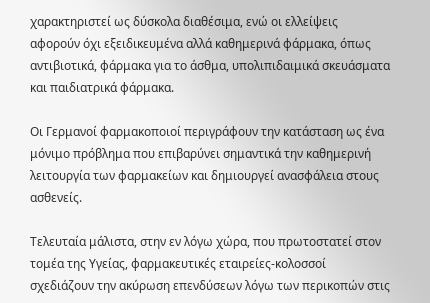χαρακτηριστεί ως δύσκολα διαθέσιμα, ενώ οι ελλείψεις αφορούν όχι εξειδικευμένα αλλά καθημερινά φάρμακα, όπως αντιβιοτικά, φάρμακα για το άσθμα, υπολιπιδαιμικά σκευάσματα και παιδιατρικά φάρμακα.

Οι Γερμανοί φαρμακοποιοί περιγράφουν την κατάσταση ως ένα μόνιμο πρόβλημα που επιβαρύνει σημαντικά την καθημερινή λειτουργία των φαρμακείων και δημιουργεί ανασφάλεια στους ασθενείς.

Τελευταία μάλιστα, στην εν λόγω χώρα, που πρωτοστατεί στον τομέα της Υγείας, φαρμακευτικές εταιρείες-κολοσσοί σχεδιάζουν την ακύρωση επενδύσεων λόγω των περικοπών στις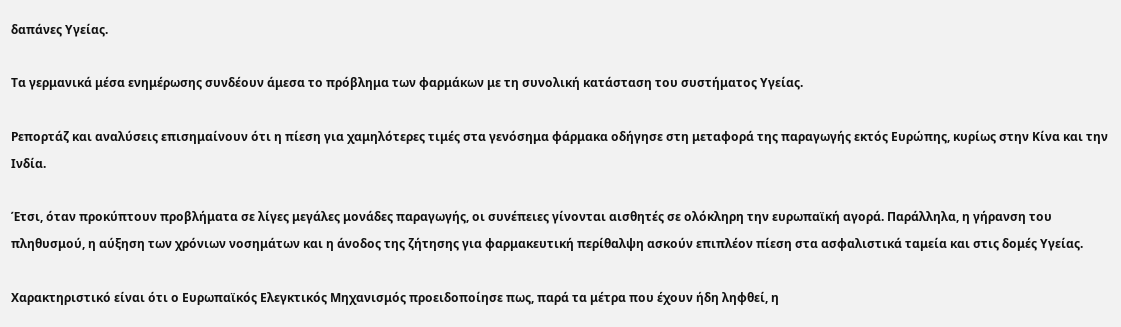δαπάνες Υγείας.

Τα γερμανικά μέσα ενημέρωσης συνδέουν άμεσα το πρόβλημα των φαρμάκων με τη συνολική κατάσταση του συστήματος Υγείας.

Ρεπορτάζ και αναλύσεις επισημαίνουν ότι η πίεση για χαμηλότερες τιμές στα γενόσημα φάρμακα οδήγησε στη μεταφορά της παραγωγής εκτός Ευρώπης, κυρίως στην Κίνα και την Ινδία.

Έτσι, όταν προκύπτουν προβλήματα σε λίγες μεγάλες μονάδες παραγωγής, οι συνέπειες γίνονται αισθητές σε ολόκληρη την ευρωπαϊκή αγορά. Παράλληλα, η γήρανση του πληθυσμού, η αύξηση των χρόνιων νοσημάτων και η άνοδος της ζήτησης για φαρμακευτική περίθαλψη ασκούν επιπλέον πίεση στα ασφαλιστικά ταμεία και στις δομές Υγείας.

Χαρακτηριστικό είναι ότι ο Ευρωπαϊκός Ελεγκτικός Μηχανισμός προειδοποίησε πως, παρά τα μέτρα που έχουν ήδη ληφθεί, η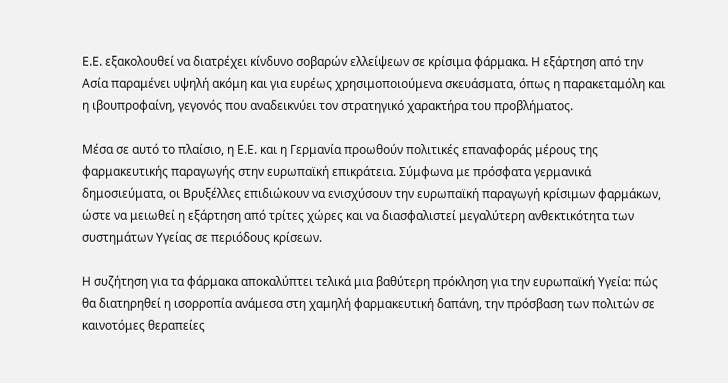Ε.Ε. εξακολουθεί να διατρέχει κίνδυνο σοβαρών ελλείψεων σε κρίσιμα φάρμακα. Η εξάρτηση από την Ασία παραμένει υψηλή ακόμη και για ευρέως χρησιμοποιούμενα σκευάσματα, όπως η παρακεταμόλη και η ιβουπροφαίνη, γεγονός που αναδεικνύει τον στρατηγικό χαρακτήρα του προβλήματος.

Μέσα σε αυτό το πλαίσιο, η Ε.Ε. και η Γερμανία προωθούν πολιτικές επαναφοράς μέρους της φαρμακευτικής παραγωγής στην ευρωπαϊκή επικράτεια. Σύμφωνα με πρόσφατα γερμανικά δημοσιεύματα, οι Βρυξέλλες επιδιώκουν να ενισχύσουν την ευρωπαϊκή παραγωγή κρίσιμων φαρμάκων, ώστε να μειωθεί η εξάρτηση από τρίτες χώρες και να διασφαλιστεί μεγαλύτερη ανθεκτικότητα των συστημάτων Υγείας σε περιόδους κρίσεων.

Η συζήτηση για τα φάρμακα αποκαλύπτει τελικά μια βαθύτερη πρόκληση για την ευρωπαϊκή Υγεία: πώς θα διατηρηθεί η ισορροπία ανάμεσα στη χαμηλή φαρμακευτική δαπάνη, την πρόσβαση των πολιτών σε καινοτόμες θεραπείες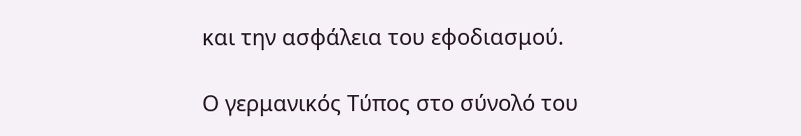και την ασφάλεια του εφοδιασμού.

Ο γερμανικός Τύπος στο σύνολό του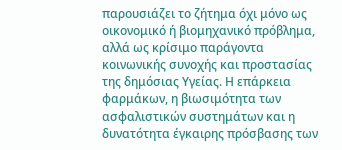παρουσιάζει το ζήτημα όχι μόνο ως οικονομικό ή βιομηχανικό πρόβλημα, αλλά ως κρίσιμο παράγοντα κοινωνικής συνοχής και προστασίας της δημόσιας Υγείας. Η επάρκεια φαρμάκων, η βιωσιμότητα των ασφαλιστικών συστημάτων και η δυνατότητα έγκαιρης πρόσβασης των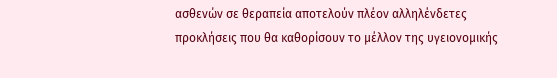ασθενών σε θεραπεία αποτελούν πλέον αλληλένδετες προκλήσεις που θα καθορίσουν το μέλλον της υγειονομικής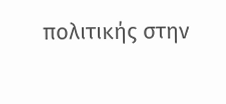πολιτικής στην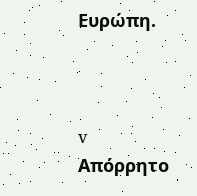Ευρώπη.



v
Απόρρητο